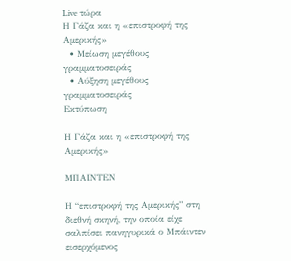Live τώρα
Η Γάζα και η «επιστροφή της Αμερικής»
  • Μείωση μεγέθους γραμματοσειράς
  • Αύξηση μεγέθους γραμματοσειράς
Εκτύπωση

Η Γάζα και η «επιστροφή της Αμερικής»

ΜΠΑΙΝΤΕΝ

Η “επιστροφή της Αμερικής” στη διεθνή σκηνή, την οποία είχε σαλπίσει πανηγυρικά ο Μπάιντεν εισερχόμενος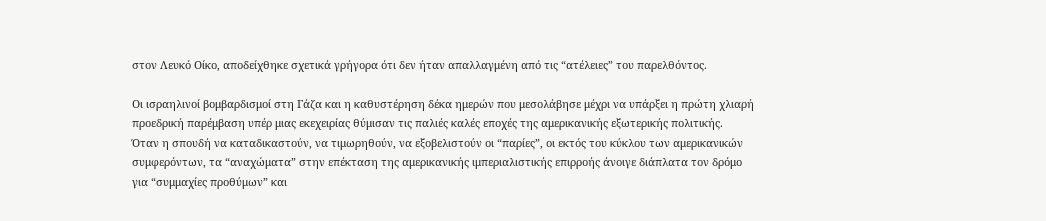στον Λευκό Οίκο, αποδείχθηκε σχετικά γρήγορα ότι δεν ήταν απαλλαγμένη από τις “ατέλειες” του παρελθόντος.

Οι ισραηλινοί βομβαρδισμοί στη Γάζα και η καθυστέρηση δέκα ημερών που μεσολάβησε μέχρι να υπάρξει η πρώτη χλιαρή προεδρική παρέμβαση υπέρ μιας εκεχειρίας θύμισαν τις παλιές καλές εποχές της αμερικανικής εξωτερικής πολιτικής.  Όταν η σπουδή να καταδικαστούν, να τιμωρηθούν, να εξοβελιστούν οι “παρίες”, οι εκτός του κύκλου των αμερικανικών συμφερόντων, τα “αναχώματα” στην επέκταση της αμερικανικής ιμπεριαλιστικής επιρροής άνοιγε διάπλατα τον δρόμο για “συμμαχίες προθύμων” και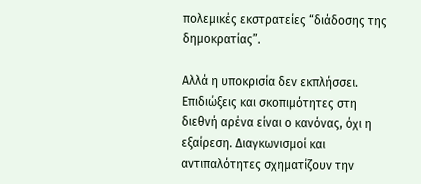πολεμικές εκστρατείες “διάδοσης της δημοκρατίας”.

Αλλά η υποκρισία δεν εκπλήσσει. Επιδιώξεις και σκοπιμότητες στη διεθνή αρένα είναι ο κανόνας, όχι η εξαίρεση. Διαγκωνισμοί και αντιπαλότητες σχηματίζουν την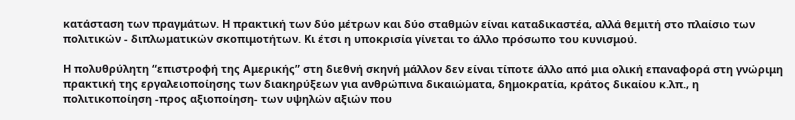κατάσταση των πραγμάτων. Η πρακτική των δύο μέτρων και δύο σταθμών είναι καταδικαστέα, αλλά θεμιτή στο πλαίσιο των  πολιτικών - διπλωματικών σκοπιμοτήτων. Κι έτσι η υποκρισία γίνεται το άλλο πρόσωπο του κυνισμού.

Η πολυθρύλητη “επιστροφή της Αμερικής” στη διεθνή σκηνή μάλλον δεν είναι τίποτε άλλο από μια ολική επαναφορά στη γνώριμη πρακτική της εργαλειοποίησης των διακηρύξεων για ανθρώπινα δικαιώματα, δημοκρατία, κράτος δικαίου κ.λπ., η πολιτικοποίηση -προς αξιοποίηση- των υψηλών αξιών που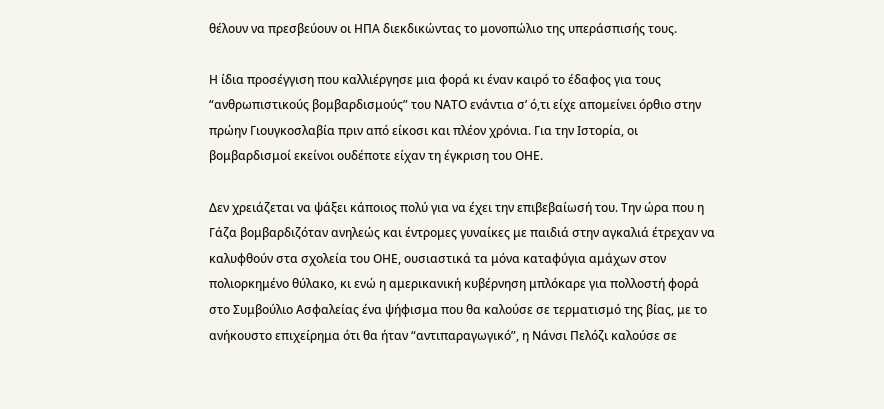θέλουν να πρεσβεύουν οι ΗΠΑ διεκδικώντας το μονοπώλιο της υπεράσπισής τους.

Η ίδια προσέγγιση που καλλιέργησε μια φορά κι έναν καιρό το έδαφος για τους “ανθρωπιστικούς βομβαρδισμούς” του ΝΑΤΟ ενάντια σ’ ό,τι είχε απομείνει όρθιο στην πρώην Γιουγκοσλαβία πριν από είκοσι και πλέον χρόνια. Για την Ιστορία, οι βομβαρδισμοί εκείνοι ουδέποτε είχαν τη έγκριση του ΟΗΕ.

Δεν χρειάζεται να ψάξει κάποιος πολύ για να έχει την επιβεβαίωσή του. Την ώρα που η Γάζα βομβαρδιζόταν ανηλεώς και έντρομες γυναίκες με παιδιά στην αγκαλιά έτρεχαν να καλυφθούν στα σχολεία του ΟΗΕ, ουσιαστικά τα μόνα καταφύγια αμάχων στον πολιορκημένο θύλακο, κι ενώ η αμερικανική κυβέρνηση μπλόκαρε για πολλοστή φορά στο Συμβούλιο Ασφαλείας ένα ψήφισμα που θα καλούσε σε τερματισμό της βίας, με το ανήκουστο επιχείρημα ότι θα ήταν “αντιπαραγωγικό”, η Νάνσι Πελόζι καλούσε σε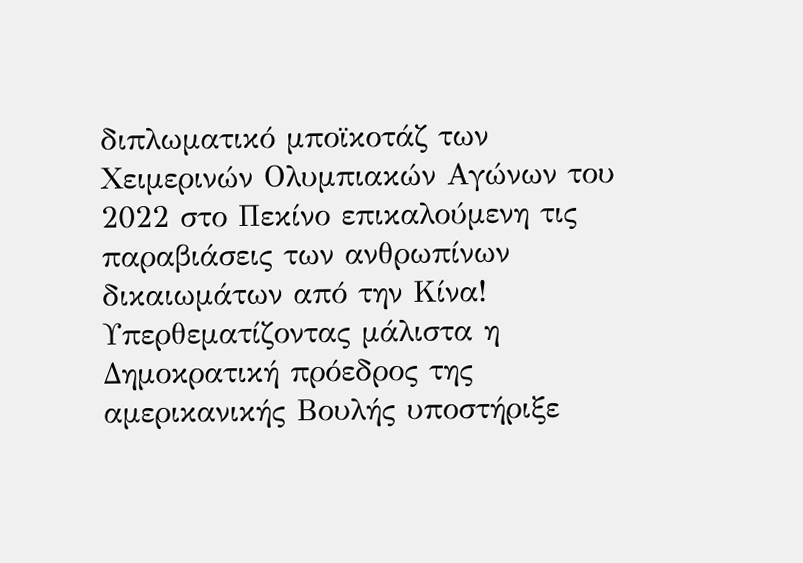διπλωματικό μποϊκοτάζ των Χειμερινών Ολυμπιακών Αγώνων του 2022 στο Πεκίνο επικαλούμενη τις παραβιάσεις των ανθρωπίνων δικαιωμάτων από την Κίνα! Υπερθεματίζοντας μάλιστα η Δημοκρατική πρόεδρος της αμερικανικής Βουλής υποστήριξε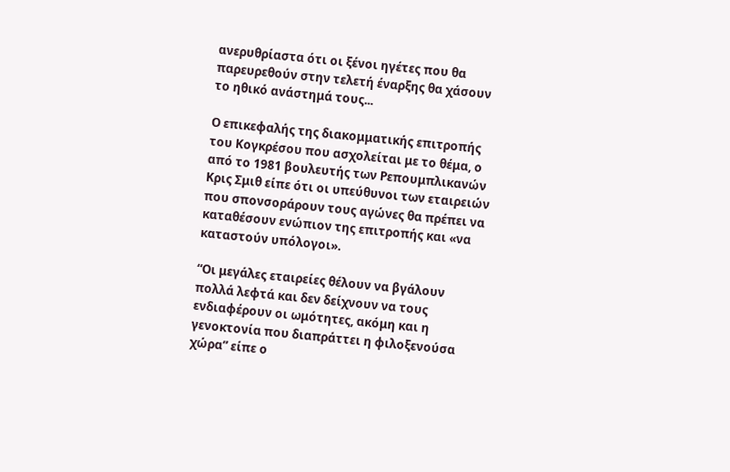ανερυθρίαστα ότι οι ξένοι ηγέτες που θα παρευρεθούν στην τελετή έναρξης θα χάσουν το ηθικό ανάστημά τους...

Ο επικεφαλής της διακομματικής επιτροπής του Κογκρέσου που ασχολείται με το θέμα, ο από το 1981 βουλευτής των Ρεπουμπλικανών Κρις Σμιθ είπε ότι οι υπεύθυνοι των εταιρειών που σπονσοράρουν τους αγώνες θα πρέπει να καταθέσουν ενώπιον της επιτροπής και «να καταστούν υπόλογοι».

“Οι μεγάλες εταιρείες θέλουν να βγάλουν πολλά λεφτά και δεν δείχνουν να τους ενδιαφέρουν οι ωμότητες, ακόμη και η γενοκτονία που διαπράττει η φιλοξενούσα χώρα” είπε ο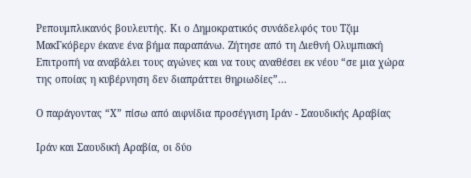Ρεπουμπλικανός βουλευτής. Κι ο Δημοκρατικός συνάδελφός του Τζιμ ΜακΓκόβερν έκανε ένα βήμα παραπάνω. Ζήτησε από τη Διεθνή Ολυμπιακή Επιτροπή να αναβάλει τους αγώνες και να τους αναθέσει εκ νέου “σε μια χώρα της οποίας η κυβέρνηση δεν διαπράττει θηριωδίες”...

Ο παράγοντας “Χ” πίσω από αιφνίδια προσέγγιση Ιράν - Σαουδικής Αραβίας

Ιράν και Σαουδική Αραβία, οι δύο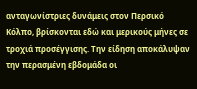ανταγωνίστριες δυνάμεις στον Περσικό Κόλπο, βρίσκονται εδώ και μερικούς μήνες σε τροχιά προσέγγισης. Την είδηση αποκάλυψαν την περασμένη εβδομάδα οι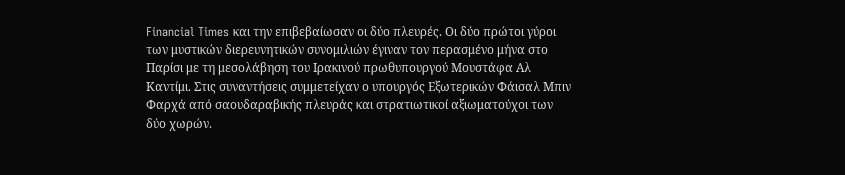Financial Times και την επιβεβαίωσαν οι δύο πλευρές. Οι δύο πρώτοι γύροι των μυστικών διερευνητικών συνομιλιών έγιναν τον περασμένο μήνα στο Παρίσι με τη μεσολάβηση του Ιρακινού πρωθυπουργού Μουστάφα Αλ Καντίμι. Στις συναντήσεις συμμετείχαν ο υπουργός Εξωτερικών Φάισαλ Μπιν Φαρχά από σαουδαραβικής πλευράς και στρατιωτικοί αξιωματούχοι των δύο χωρών.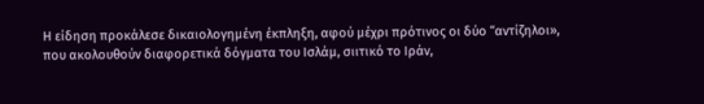Η είδηση προκάλεσε δικαιολογημένη έκπληξη, αφού μέχρι πρότινος οι δύο “αντίζηλοι», που ακολουθούν διαφορετικά δόγματα του Ισλάμ, σιιτικό το Ιράν,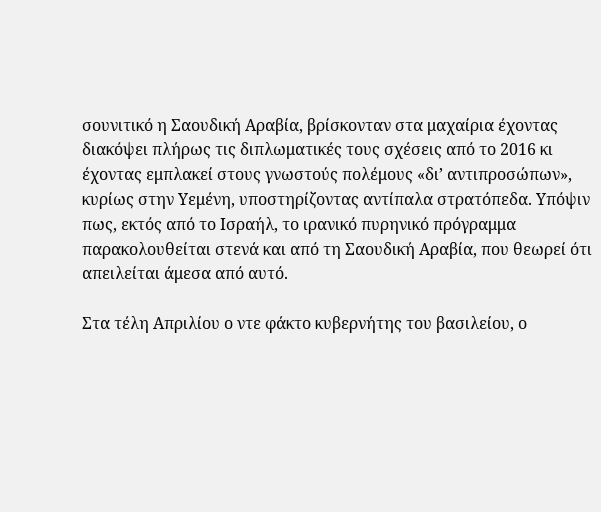σουνιτικό η Σαουδική Αραβία, βρίσκονταν στα μαχαίρια έχοντας διακόψει πλήρως τις διπλωματικές τους σχέσεις από το 2016 κι έχοντας εμπλακεί στους γνωστούς πολέμους «δι’ αντιπροσώπων», κυρίως στην Υεμένη, υποστηρίζοντας αντίπαλα στρατόπεδα. Υπόψιν πως, εκτός από το Ισραήλ, το ιρανικό πυρηνικό πρόγραμμα παρακολουθείται στενά και από τη Σαουδική Αραβία, που θεωρεί ότι απειλείται άμεσα από αυτό.

Στα τέλη Απριλίου ο ντε φάκτο κυβερνήτης του βασιλείου, ο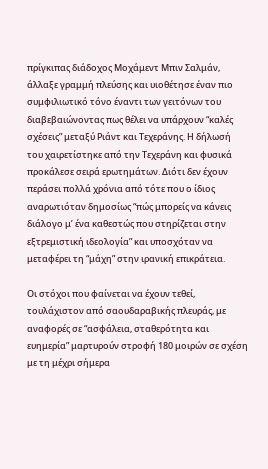πρίγκιπας διάδοχος Μοχάμεντ Μπιν Σαλμάν, άλλαξε γραμμή πλεύσης και υιοθέτησε έναν πιο συμφιλιωτικό τόνο έναντι των γειτόνων του διαβεβαιώνοντας πως θέλει να υπάρχουν “καλές σχέσεις” μεταξύ Ριάντ και Τεχεράνης. Η δήλωσή του χαιρετίστηκε από την Τεχεράνη και φυσικά προκάλεσε σειρά ερωτημάτων. Διότι δεν έχουν περάσει πολλά χρόνια από τότε που ο ίδιος αναρωτιόταν δημοσίως “πώς μπορείς να κάνεις διάλογο μ’ ένα καθεστώς που στηρίζεται στην εξτρεμιστική ιδεολογία” και υποσχόταν να μεταφέρει τη “μάχη” στην ιρανική επικράτεια.

Οι στόχοι που φαίνεται να έχουν τεθεί, τουλάχιστον από σαουδαραβικής πλευράς, με αναφορές σε “ασφάλεια, σταθερότητα και ευημερία” μαρτυρούν στροφή 180 μοιρών σε σχέση με τη μέχρι σήμερα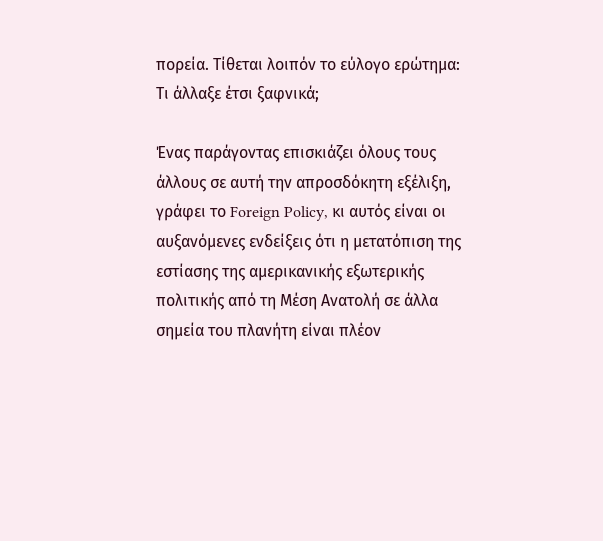πορεία. Τίθεται λοιπόν το εύλογο ερώτημα: Τι άλλαξε έτσι ξαφνικά;

Ένας παράγοντας επισκιάζει όλους τους άλλους σε αυτή την απροσδόκητη εξέλιξη, γράφει το Foreign Policy, κι αυτός είναι οι αυξανόμενες ενδείξεις ότι η μετατόπιση της εστίασης της αμερικανικής εξωτερικής πολιτικής από τη Μέση Ανατολή σε άλλα σημεία του πλανήτη είναι πλέον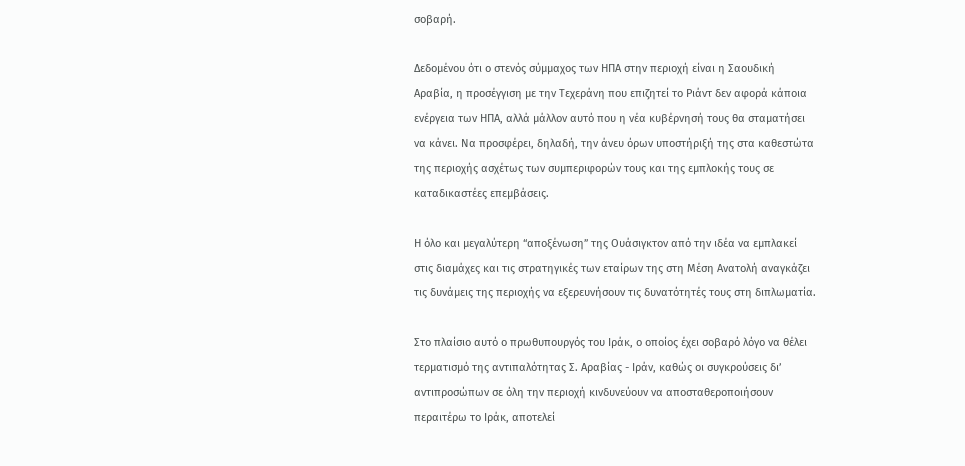σοβαρή.

Δεδομένου ότι ο στενός σύμμαχος των ΗΠΑ στην περιοχή είναι η Σαουδική Αραβία, η προσέγγιση με την Τεχεράνη που επιζητεί το Ριάντ δεν αφορά κάποια ενέργεια των ΗΠΑ, αλλά μάλλον αυτό που η νέα κυβέρνησή τους θα σταματήσει να κάνει. Να προσφέρει, δηλαδή, την άνευ όρων υποστήριξή της στα καθεστώτα της περιοχής ασχέτως των συμπεριφορών τους και της εμπλοκής τους σε καταδικαστέες επεμβάσεις.

Η όλο και μεγαλύτερη “αποξένωση” της Ουάσιγκτον από την ιδέα να εμπλακεί στις διαμάχες και τις στρατηγικές των εταίρων της στη Μέση Ανατολή αναγκάζει τις δυνάμεις της περιοχής να εξερευνήσουν τις δυνατότητές τους στη διπλωματία.

Στο πλαίσιο αυτό ο πρωθυπουργός του Ιράκ, ο οποίος έχει σοβαρό λόγο να θέλει τερματισμό της αντιπαλότητας Σ. Αραβίας - Ιράν, καθώς οι συγκρούσεις δι’ αντιπροσώπων σε όλη την περιοχή κινδυνεύουν να αποσταθεροποιήσουν περαιτέρω το Ιράκ, αποτελεί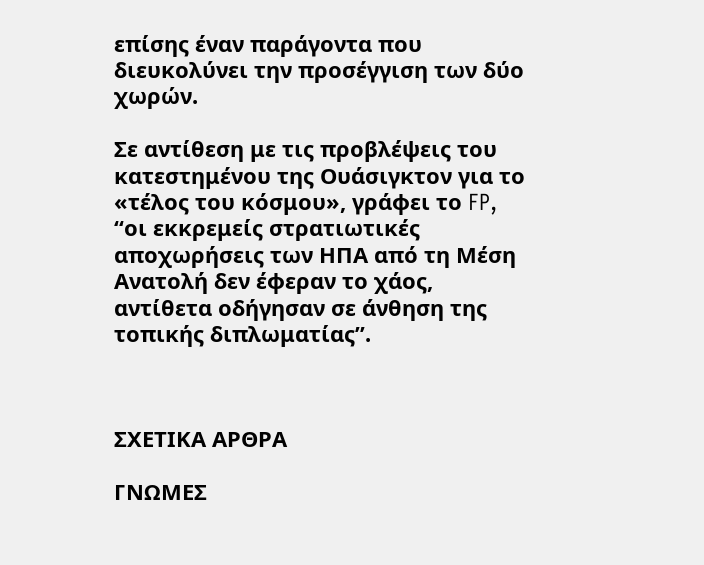επίσης έναν παράγοντα που διευκολύνει την προσέγγιση των δύο χωρών.

Σε αντίθεση με τις προβλέψεις του κατεστημένου της Ουάσιγκτον για το «τέλος του κόσμου», γράφει το FP, “οι εκκρεμείς στρατιωτικές αποχωρήσεις των ΗΠΑ από τη Μέση Ανατολή δεν έφεραν το χάος, αντίθετα οδήγησαν σε άνθηση της τοπικής διπλωματίας”.



ΣΧΕΤΙΚΑ ΑΡΘΡΑ

ΓΝΩΜΕΣ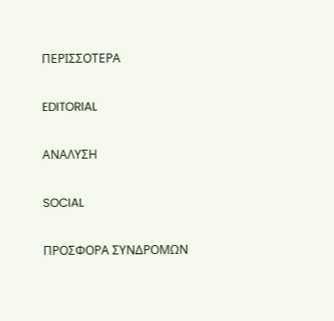ΠΕΡΙΣΣΟΤΕΡΑ

EDITORIAL

ΑΝΑΛΥΣΗ

SOCIAL

ΠΡΟΣΦΟΡΑ ΣΥΝΔΡΟΜΩΝ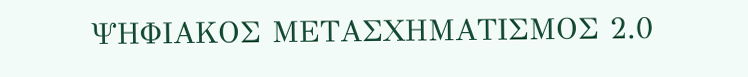ΨΗΦΙΑΚΟΣ ΜΕΤΑΣΧΗΜΑΤΙΣΜΟΣ 2.0